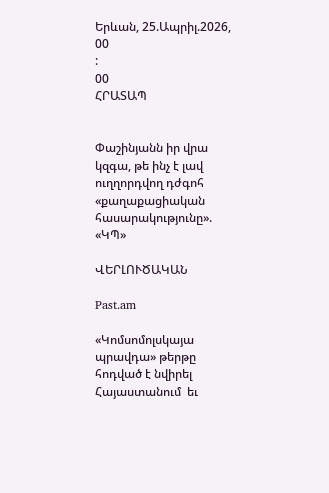Երևան, 25.Ապրիլ.2026,
00
:
00
ՀՐԱՏԱՊ


Փաշինյանն իր վրա կզգա, թե ինչ է լավ ուղղորդվող դժգոհ «քաղաքացիական հասարակությունը». «ԿՊ»

ՎԵՐԼՈՒԾԱԿԱՆ

Past.am

«Կոմսոմոլսկայա պրավդա» թերթը հոդված է նվիրել Հայաստանում  եւ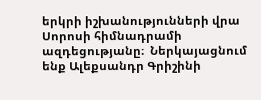երկրի իշխանությունների վրա Սորոսի հիմնադրամի ազդեցությանը։  Ներկայացնում ենք Ալեքսանդր Գրիշինի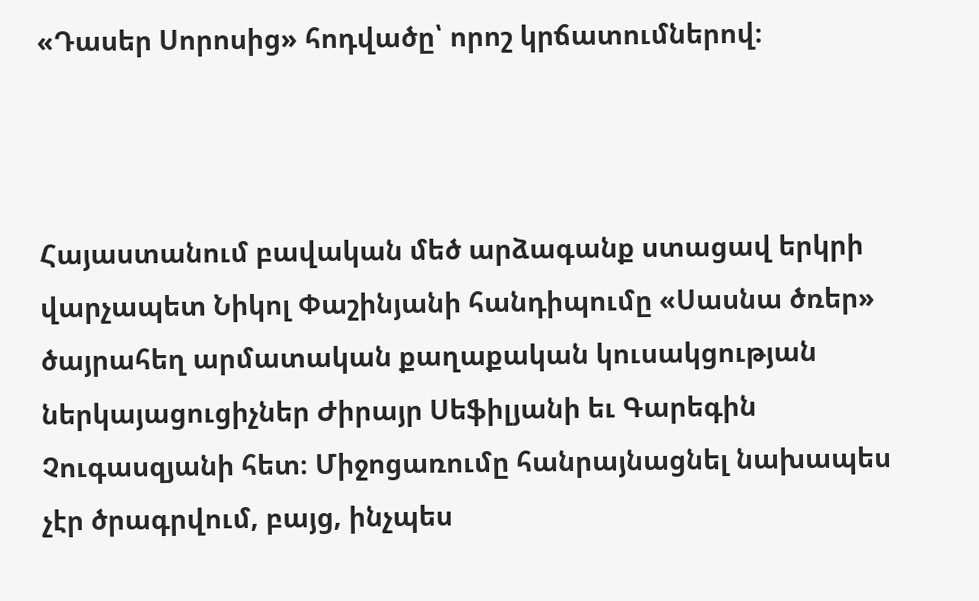«Դասեր Սորոսից» հոդվածը՝ որոշ կրճատումներով։



Հայաստանում բավական մեծ արձագանք ստացավ երկրի վարչապետ Նիկոլ Փաշինյանի հանդիպումը «Սասնա ծռեր» ծայրահեղ արմատական քաղաքական կուսակցության ներկայացուցիչներ Ժիրայր Սեֆիլյանի եւ Գարեգին Չուգասզյանի հետ։ Միջոցառումը հանրայնացնել նախապես չէր ծրագրվում, բայց, ինչպես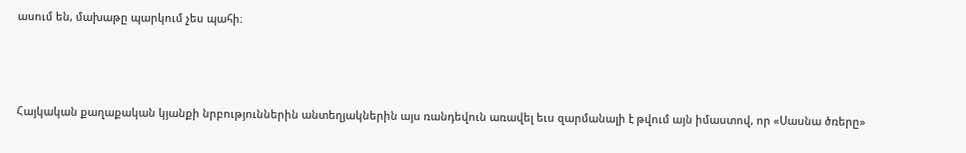ասում են, մախաթը պարկում չես պահի։



Հայկական քաղաքական կյանքի նրբություններին անտեղյակներին այս ռանդեվուն առավել եւս զարմանալի է թվում այն իմաստով, որ «Սասնա ծռերը»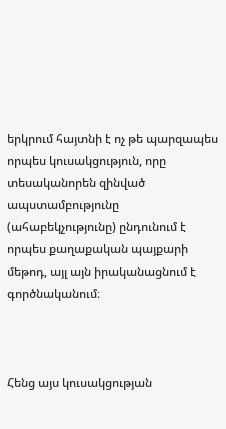երկրում հայտնի է ոչ թե պարզապես որպես կուսակցություն, որը տեսականորեն զինված ապստամբությունը (ահաբեկչությունը) ընդունում է որպես քաղաքական պայքարի մեթոդ, այլ այն իրականացնում է գործնականում։



Հենց այս կուսակցության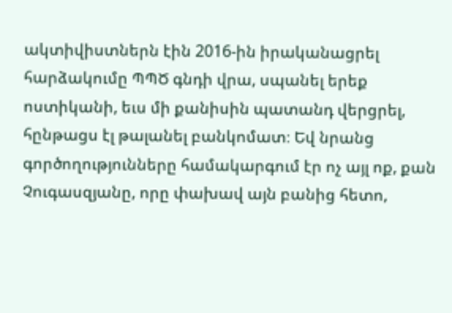ակտիվիստներն էին 2016-ին իրականացրել հարձակումը ՊՊԾ գնդի վրա, սպանել երեք ոստիկանի, եւս մի քանիսին պատանդ վերցրել, հընթացս էլ թալանել բանկոմատ։ Եվ նրանց գործողությունները համակարգում էր ոչ այլ ոք, քան Չուգասզյանը, որը փախավ այն բանից հետո,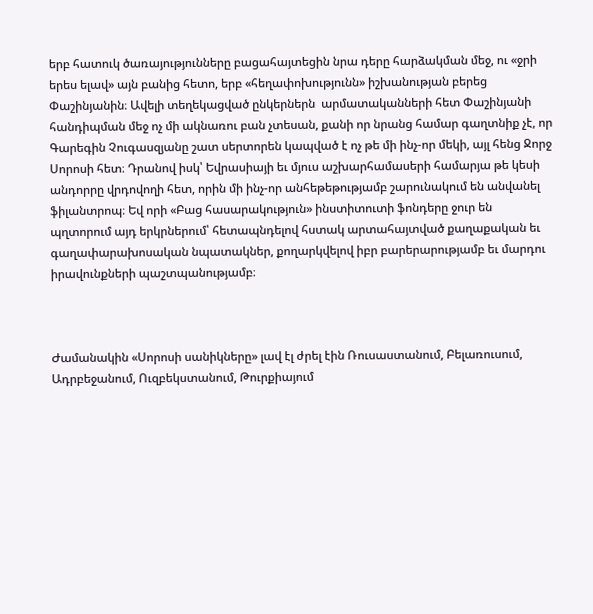երբ հատուկ ծառայությունները բացահայտեցին նրա դերը հարձակման մեջ, ու «ջրի երես ելավ» այն բանից հետո, երբ «հեղափոխությունն» իշխանության բերեց Փաշինյանին։ Ավելի տեղեկացված ընկերներն  արմատականների հետ Փաշինյանի հանդիպման մեջ ոչ մի ակնառու բան չտեսան, քանի որ նրանց համար գաղտնիք չէ, որ Գարեգին Չուգասզյանը շատ սերտորեն կապված է ոչ թե մի ինչ-որ մեկի, այլ հենց Ջորջ Սորոսի հետ։ Դրանով իսկ՝ Եվրասիայի եւ մյուս աշխարհամասերի համարյա թե կեսի անդորրը վրդովողի հետ, որին մի ինչ-որ անհեթեթությամբ շարունակում են անվանել ֆիլանտրոպ։ Եվ որի «Բաց հասարակություն» ինստիտուտի ֆոնդերը ջուր են պղտորում այդ երկրներում՝ հետապնդելով հստակ արտահայտված քաղաքական եւ գաղափարախոսական նպատակներ, քողարկվելով իբր բարերարությամբ եւ մարդու իրավունքների պաշտպանությամբ։



Ժամանակին «Սորոսի սանիկները» լավ էլ ժրել էին Ռուսաստանում, Բելառուսում, Ադրբեջանում, Ուզբեկստանում, Թուրքիայում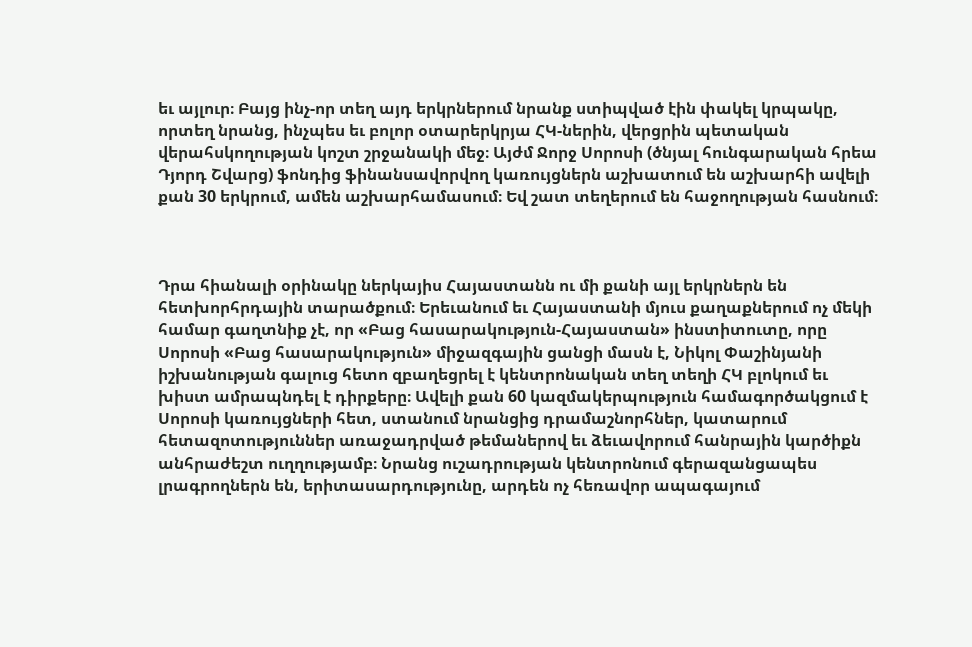եւ այլուր։ Բայց ինչ-որ տեղ այդ երկրներում նրանք ստիպված էին փակել կրպակը, որտեղ նրանց, ինչպես եւ բոլոր օտարերկրյա ՀԿ-ներին, վերցրին պետական վերահսկողության կոշտ շրջանակի մեջ։ Այժմ Ջորջ Սորոսի (ծնյալ հունգարական հրեա Դյորդ Շվարց) ֆոնդից ֆինանսավորվող կառույցներն աշխատում են աշխարհի ավելի քան 30 երկրում, ամեն աշխարհամասում։ Եվ շատ տեղերում են հաջողության հասնում։



Դրա հիանալի օրինակը ներկայիս Հայաստանն ու մի քանի այլ երկրներն են հետխորհրդային տարածքում։ Երեւանում եւ Հայաստանի մյուս քաղաքներում ոչ մեկի համար գաղտնիք չէ, որ «Բաց հասարակություն-Հայաստան» ինստիտուտը, որը Սորոսի «Բաց հասարակություն» միջազգային ցանցի մասն է, Նիկոլ Փաշինյանի իշխանության գալուց հետո զբաղեցրել է կենտրոնական տեղ տեղի ՀԿ բլոկում եւ խիստ ամրապնդել է դիրքերը։ Ավելի քան 60 կազմակերպություն համագործակցում է Սորոսի կառույցների հետ, ստանում նրանցից դրամաշնորհներ, կատարում հետազոտություններ առաջադրված թեմաներով եւ ձեւավորում հանրային կարծիքն անհրաժեշտ ուղղությամբ։ Նրանց ուշադրության կենտրոնում գերազանցապես լրագրողներն են, երիտասարդությունը, արդեն ոչ հեռավոր ապագայում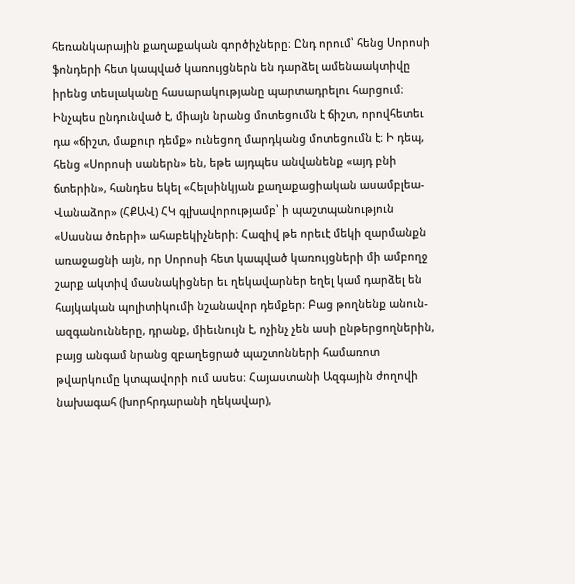հեռանկարային քաղաքական գործիչները։ Ընդ որում՝ հենց Սորոսի ֆոնդերի հետ կապված կառույցներն են դարձել ամենաակտիվը իրենց տեսլականը հասարակությանը պարտադրելու հարցում։ Ինչպես ընդունված է, միայն նրանց մոտեցումն է ճիշտ, որովհետեւ դա «ճիշտ, մաքուր դեմք» ունեցող մարդկանց մոտեցումն է։ Ի դեպ, հենց «Սորոսի սաներն» են, եթե այդպես անվանենք «այդ բնի ճտերին», հանդես եկել «Հելսինկյան քաղաքացիական ասամբլեա-Վանաձոր» (ՀՔԱՎ) ՀԿ գլխավորությամբ՝ ի պաշտպանություն «Սասնա ծռերի» ահաբեկիչների։ Հազիվ թե որեւէ մեկի զարմանքն առաջացնի այն, որ Սորոսի հետ կապված կառույցների մի ամբողջ շարք ակտիվ մասնակիցներ եւ ղեկավարներ եղել կամ դարձել են հայկական պոլիտիկումի նշանավոր դեմքեր։ Բաց թողնենք անուն-ազգանունները, դրանք, միեւնույն է, ոչինչ չեն ասի ընթերցողներին, բայց անգամ նրանց զբաղեցրած պաշտոնների համառոտ թվարկումը կտպավորի ում ասես։ Հայաստանի Ազգային ժողովի նախագահ (խորհրդարանի ղեկավար),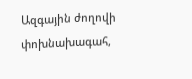Ազգային ժողովի փոխնախագահ,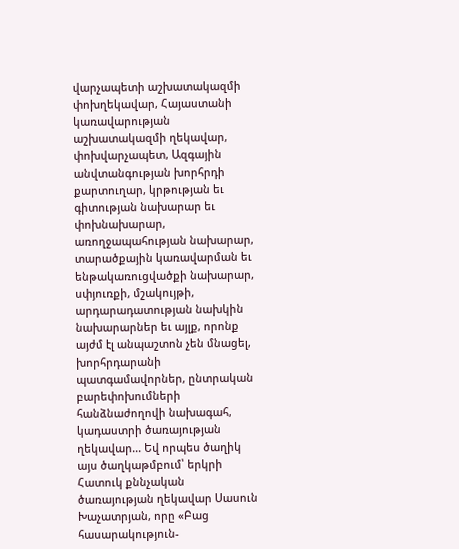վարչապետի աշխատակազմի փոխղեկավար, Հայաստանի կառավարության աշխատակազմի ղեկավար, փոխվարչապետ, Ազգային անվտանգության խորհրդի քարտուղար, կրթության եւ գիտության նախարար եւ փոխնախարար, առողջապահության նախարար, տարածքային կառավարման եւ ենթակառուցվածքի նախարար, սփյուռքի, մշակույթի, արդարադատության նախկին նախարարներ եւ այլք, որոնք այժմ էլ անպաշտոն չեն մնացել, խորհրդարանի պատգամավորներ, ընտրական բարեփոխումների հանձնաժողովի նախագահ, կադաստրի ծառայության ղեկավար... Եվ որպես ծաղիկ այս ծաղկաթմբում՝ երկրի Հատուկ քննչական ծառայության ղեկավար Սասուն Խաչատրյան, որը «Բաց հասարակություն-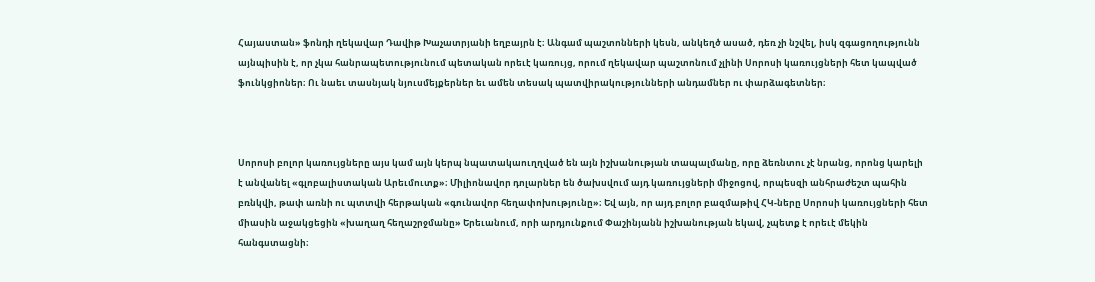Հայաստան» ֆոնդի ղեկավար Դավիթ Խաչատրյանի եղբայրն է։ Անգամ պաշտոնների կեսն, անկեղծ ասած, դեռ չի նշվել, իսկ զգացողությունն այնպիսին է, որ չկա հանրապետությունում պետական որեւէ կառույց, որում ղեկավար պաշտոնում չլինի Սորոսի կառույցների հետ կապված ֆունկցիոներ։ Ու նաեւ տասնյակ նյուսմեյքերներ եւ ամեն տեսակ պատվիրակությունների անդամներ ու փարձագետներ։



Սորոսի բոլոր կառույցները այս կամ այն կերպ նպատակաուղղված են այն իշխանության տապալմանը, որը ձեռնտու չէ նրանց, որոնց կարելի է անվանել «գլոբալիստական Արեւմուտք»։ Միլիոնավոր դոլարներ են ծախսվում այդ կառույցների միջոցով, որպեսզի անհրաժեշտ պահին բռնկվի, թափ առնի ու պտտվի հերթական «գունավոր հեղափոխությունը»։ Եվ այն, որ այդ բոլոր բազմաթիվ ՀԿ-ները Սորոսի կառույցների հետ միասին աջակցեցին «խաղաղ հեղաշրջմանը» Երեւանում, որի արդյունքում Փաշինյանն իշխանության եկավ, չպետք է որեւէ մեկին հանգստացնի։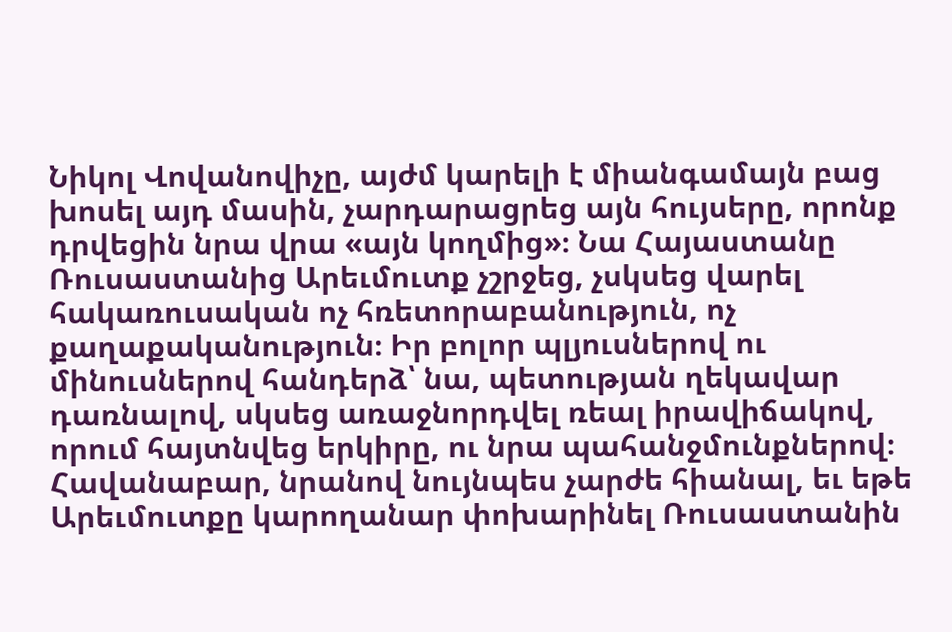Նիկոլ Վովանովիչը, այժմ կարելի է միանգամայն բաց խոսել այդ մասին, չարդարացրեց այն հույսերը, որոնք դրվեցին նրա վրա «այն կողմից»։ Նա Հայաստանը Ռուսաստանից Արեւմուտք չշրջեց, չսկսեց վարել հակառուսական ոչ հռետորաբանություն, ոչ քաղաքականություն։ Իր բոլոր պլյուսներով ու մինուսներով հանդերձ՝ նա, պետության ղեկավար դառնալով, սկսեց առաջնորդվել ռեալ իրավիճակով, որում հայտնվեց երկիրը, ու նրա պահանջմունքներով։ Հավանաբար, նրանով նույնպես չարժե հիանալ, եւ եթե Արեւմուտքը կարողանար փոխարինել Ռուսաստանին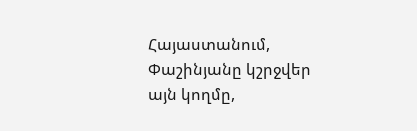Հայաստանում, Փաշինյանը կշրջվեր այն կողմը,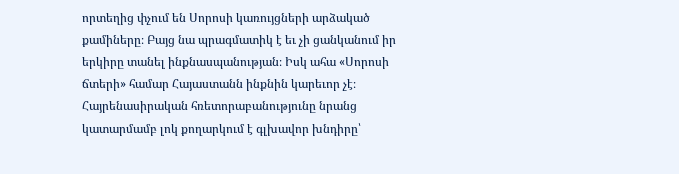որտեղից փչում են Սորոսի կառույցների արձակած քամիները։ Բայց նա պրագմատիկ է եւ չի ցանկանում իր երկիրը տանել ինքնասպանության։ Իսկ ահա «Սորոսի ճտերի» համար Հայաստանն ինքնին կարեւոր չէ։ Հայրենասիրական հռետորաբանությունը նրանց կատարմամբ լոկ քողարկում է գլխավոր խնդիրը՝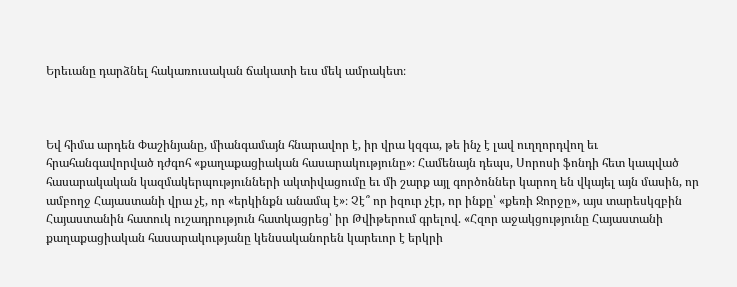Երեւանը դարձնել հակառուսական ճակատի եւս մեկ ամրակետ։



Եվ հիմա արդեն Փաշինյանը, միանգամայն հնարավոր է, իր վրա կզգա, թե ինչ է լավ ուղղորդվող եւ հրահանգավորված դժգոհ «քաղաքացիական հասարակությունը»։ Համենայն դեպս, Սորոսի ֆոնդի հետ կապված հասարակական կազմակերպությունների ակտիվացումը եւ մի շարք այլ գործոններ կարող են վկայել այն մասին, որ ամբողջ Հայաստանի վրա չէ, որ «երկինքն անամպ է»։ Չէ՞ որ իզուր չէր, որ ինքը՝ «քեռի Ջորջը», այս տարեսկզբին Հայաստանին հատուկ ուշադրություն հատկացրեց՝ իր Թվիթերում գրելով. «Հզոր աջակցությունը Հայաստանի քաղաքացիական հասարակությանը կենսականորեն կարեւոր է երկրի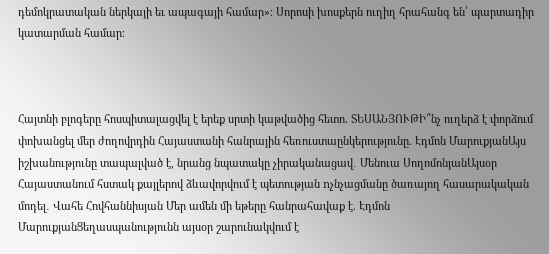դեմոկրատական ներկայի եւ ապագայի համար»։ Սորոսի խոսքերն ուղիղ հրահանգ են՝ պարտադիր կատարման համար։



Հայտնի բլոգերը հոսպիտալացվել է երեք սրտի կաթվածից հետո. ՏԵՍԱՆՅՈՒԹԻ՞նչ ուղերձ է փորձում փոխանցել մեր ժողովրդին Հայաստանի հանրային հեռուստաընկերությունը. Էդմոն ՄարուքյանԱյս իշխանությունը տապալված է, նրանց նպատակը չիրականացավ․ Մենուա ՍողոմոնյանԱյսօր Հայաստանում հստակ քայլերով ձևավորվում է պետության nչնչացմանը ծառայող հասարակական մոդել․ Վահե Հովհաննիսյան Մեր ամեն մի եթերը հանրահավաք է. Էդմոն ՄարուքյանՑեղասպանությունն այսօր շարունակվում է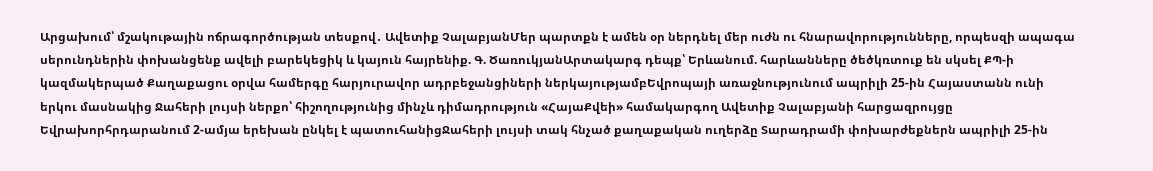Արցախում՝ մշակութային ոճրագործության տեսքով․ Ավետիք ՉալաբյանՄեր պարտքն է ամեն օր ներդնել մեր ուժն ու հնարավորությունները, որպեսզի ապագա սերունդներին փոխանցենք ավելի բարեկեցիկ և կայուն հայրենիք. Գ. ԾառուկյանԱրտակարգ դեպք՝ Երևանում. հարևանները ծեծկռտուք են սկսել ՔՊ-ի կազմակերպած Քաղաքացու օրվա համերգը հարյուրավոր ադրբեջանցիների ներկայությամբԵվրոպայի առաջնությունում ապրիլի 25-ին Հայաստանն ունի երկու մասնակից Ջահերի լույսի ներքո՝ հիշողությունից մինչև դիմադրություն «ՀայաՔվեի» համակարգող Ավետիք Չալաբյանի հարցազրույցը Եվրախորհրդարանում 2-ամյա երեխան ընկել է պատուհանիցՋահերի լույսի տակ հնչած քաղաքական ուղերձը Տարադրամի փոխարժեքներն ապրիլի 25-ին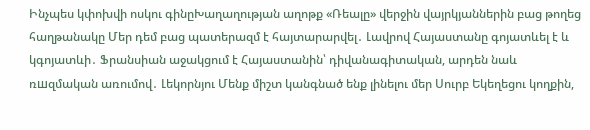Ինչպես կփոխվի ոսկու գինըԽաղաղության աղոթք «Ռեալը» վերջին վայրկյաններին բաց թողեց հաղթանակը Մեր դեմ բաց պատերազմ է հայտարարվել․ Լավրով Հայաստանը գոյատևել է և կգոյատևի․ Ֆրանսիան աջակցում է Հայաստանին՝ դիվանագիտական, արդեն նաև ռшզմական առումով․ Լեկորնյու Մենք միշտ կանգնած ենք լինելու մեր Սուրբ Եկեղեցու կողքին,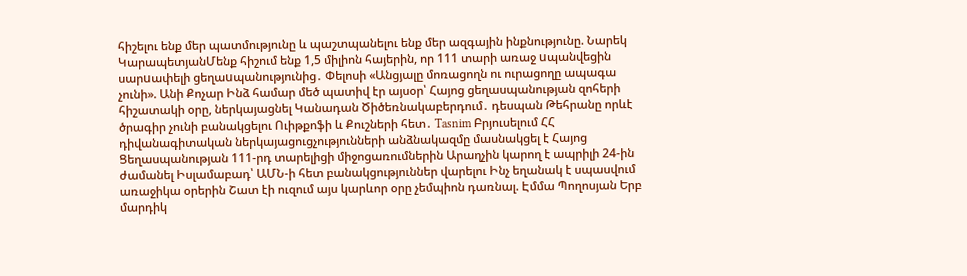հիշելու ենք մեր պատմությունը և պաշտպանելու ենք մեր ազգային ինքնությունը. Նարեկ ԿարապետյանՄենք հիշում ենք 1,5 միլիոն հայերին, որ 111 տարի առաջ uպանվեցին սարuափելի ցեղաuպանությունից․ Փելոսի «Անցյալը մոռացողն ու ուրացողը ապագա չունի». Անի Քոչար Ինձ համար մեծ պատիվ էր այսօր՝ Հայոց ցեղասպանության զոհերի հիշատակի օրը, ներկայացնել Կանադան Ծիծեռնակաբերդում․ դեսպան Թեհրանը որևէ ծրագիր չունի բանակցելու Ուիթքոֆի և Քուշների հետ․ Tasnim Բրյուսելում ՀՀ դիվանագիտական ներկայացուցչությունների անձնակազմը մասնակցել է Հայոց Ցեղասպանության 111-րդ տարելիցի միջոցառումներին Արաղչին կարող է ապրիլի 24-ին ժամանել Իսլամաբադ՝ ԱՄՆ-ի հետ բանակցություններ վարելու Ինչ եղանակ է սպասվում առաջիկա օրերին Շատ էի ուզում այս կարևոր օրը չեմպիոն դառնալ. Էմմա Պողոսյան Երբ մարդիկ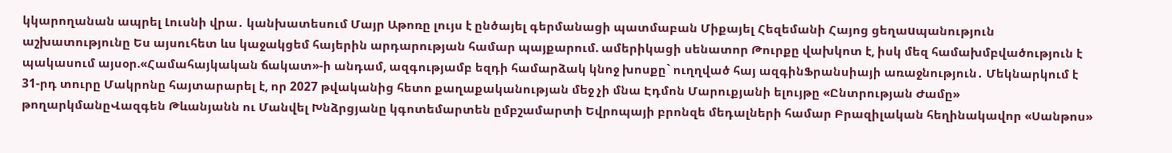կկարողանան ապրել Լուսնի վրա․ կանխատեսում Մայր Աթոռը լույս է ընծայել գերմանացի պատմաբան Միքայել Հեզեմանի Հայոց ցեղաuպանություն աշխատությունը Ես այսուհետ ևս կաջակցեմ հայերին արդարության համար պայքարում. ամերիկացի սենատոր Թուրքը վախկոտ է, իսկ մեզ համախմբվածություն է պակասում այսօր.«Համահայկական ճակատ»-ի անդամ, ազգությամբ եզդի համարձակ կնոջ խոսքը` ուղղված հայ ազգինՖրանսիայի առաջնություն․ Մեկնարկում է 31-րդ տուրը Մակրոնը հայտարարել է, որ 2027 թվականից հետո քաղաքականության մեջ չի մնա Էդմոն Մարուքյանի ելույթը «Ընտրության Ժամը» թողարկմանըՎազգեն Թևանյանն ու Մանվել Խնձրցյանը կգոտեմարտեն ըմբշամարտի Եվրոպայի բրոնզե մեդալների համար Բրազիլական հեղինակավոր «Սանթոս»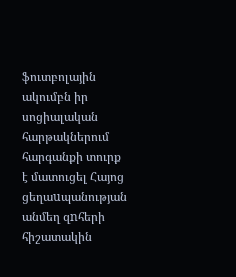ֆուտբոլային ակումբն իր սոցիալական հարթակներում հարգանքի տուրք է մատուցել Հայոց ցեղաuպանության անմեղ զnհերի հիշատակին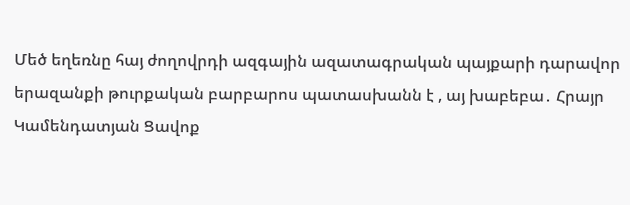Մեծ եղեռնը հայ ժողովրդի ազգային ազատագրական պայքարի դարավոր երազանքի թուրքական բարբարոս պատասխանն է , այ խաբեբա․ Հրայր Կամենդատյան Ցավոք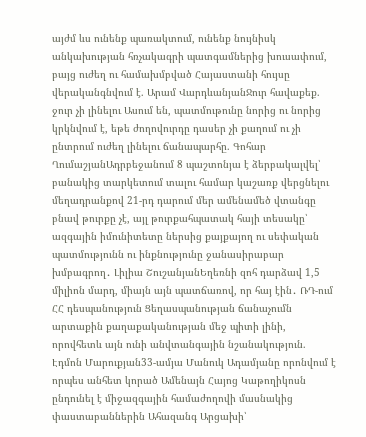այժմ ևս ունենք պառակտում, ունենք նույնիսկ անկախության հռչակագրի պատգամներից խուսափում, բայց ուժեղ ու համախմբված Հայաստանի հույսը վերականգնվում է. Արամ ՎարդևանյանՋուր հավաքեք. ջուր չի լինելու Ասում են, պատմութունը նորից ու նորից կրկնվում է, եթե ժողովուրդը դասեր չի քաղում ու չի ընտրում ուժեղ լինելու ճանապարհը. Գոհար ՂումաշյանԱդրբեջանում 8 պաշտոնյա է ձերբակալվել՝ բանակից տարկետում տալու համար կաշառք վերցնելու մեղադրանքով 21-րդ դարում մեր ամենամեծ վտանգը բնավ թուրքը չէ, այլ թուրքահպատակ հայի տեսակը՝ ազգային իմունիտետը ներսից քայքայող ու սեփական պատմությունն ու ինքնությունը ջանասիրաբար խմբագրող․ Լիլիա ՇուշանյանԵղեռնի զոհ դարձավ 1,5 միլիոն մարդ, միայն այն պատճառով, որ հայ էին․ ՌԴ-ում ՀՀ դեսպանություն Ցեղասպանության ճանաչումն արտաքին քաղաքականության մեջ պիտի լինի, որովհետև այն ունի անվտանգային նշանակություն. Էդմոն Մարուքյան33-ամյա Մանուկ Ադամյանը որոնվում է որպես անհետ կորած Ամենայն Հայոց Կաթողիկոսն ընդունել է միջազգային համաժողովի մասնակից փաստաբաններին Ահազանգ Արցախի՝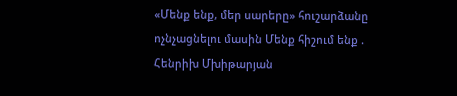«Մենք ենք, մեր սարերը» հուշարձանը ոչնչացնելու մասին Մենք հիշում ենք . Հենրիխ Մխիթարյան